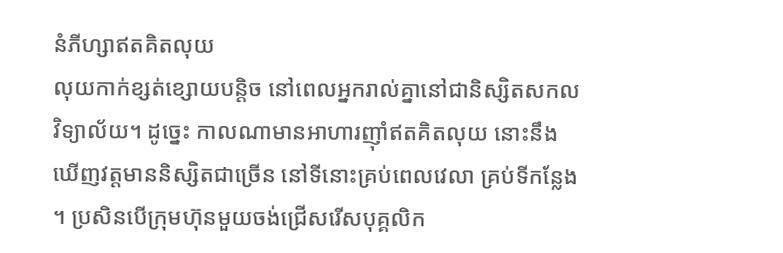នំភីហ្សាឥតគិតលុយ
លុយកាក់ខ្សត់ខ្សោយបន្តិច នៅពេលអ្នករាល់គ្នានៅជានិស្សិតសកលវិទ្យាល័យ។ ដូច្នេះ កាលណាមានអាហារញ៉ាំឥតគិតលុយ នោះនឹងឃើញវត្តមាននិស្សិតជាច្រើន នៅទីនោះគ្រប់ពេលវេលា គ្រប់ទីកន្លែង ។ ប្រសិនបើក្រុមហ៊ុនមួយចង់ជ្រើសរើសបុគ្គលិក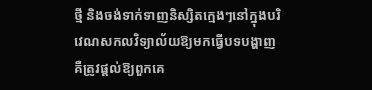ថ្មី និងចង់ទាក់ទាញនិស្សិតក្មេងៗនៅក្នុងបរិវេណសកលវិទ្យាល័យឱ្យមកធ្វើបទបង្ហាញ គឺត្រូវផ្តល់ឱ្យពួកគេ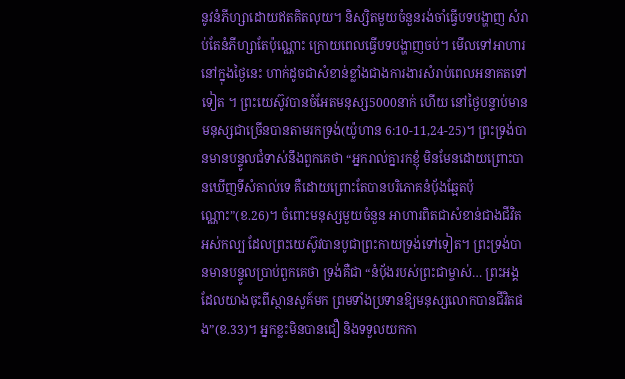នូវនំភីហ្សាដោយឥតគិតលុយ។ និស្សិតមួយចំនួនរង់ចាំធ្វើបទបង្ហាញ សំរាប់តែនំភីហ្សាតែប៉ុណ្ណោះ ក្រោយពេលធ្វើបទបង្ហាញចប់។ មើលទៅអាហារនៅក្នុងថ្ងៃនេះ ហាក់ដូចជាសំខាន់ខ្លាំងជាងការងារសំរាប់ពេលអនាគតទៅទៀត ។ ព្រះយេស៊ូវបានចំអែតមនុស្ស5000នាក់ ហើយ នៅថ្ងៃបន្ទាប់មានមនុស្សជាច្រើនបានតាមរកទ្រង់(យ៉ូហាន 6:10-11,24-25)។ ព្រះទ្រង់បានមានបន្ទូលជំទាស់នឹងពួកគេថា “អ្នករាល់គ្នារកខ្ញុំ មិនមែនដោយព្រោះបានឃើញទីសំគាល់ទេ គឺដោយព្រោះតែបានបរិភោគនំប៉័ងឆ្អែតប៉ុណ្ណោះ”(ខ.26)។ ចំពោះមនុស្សមួយចំនួន អាហារពិតជាសំខាន់ជាងជីវិតអស់កល្ប ដែលព្រះយេស៊ូវបានបូជាព្រះកាយទ្រង់ទៅទៀត។ ព្រះទ្រង់បានមានបន្ទូលប្រាប់ពួកគេថា ទ្រង់គឺជា “នំប៉័ងរបស់ព្រះជាម្ចាស់… ព្រះអង្គដែលយាងចុះពីស្ថានសួគ៍មក ព្រមទាំងប្រទានឱ្យមនុស្សលោកបានជីវិតផង”(ខ.33)។ អ្នកខ្លះមិនបានជឿ និងទទួលយកកា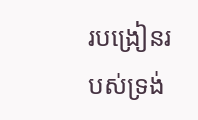របង្រៀនរបស់ទ្រង់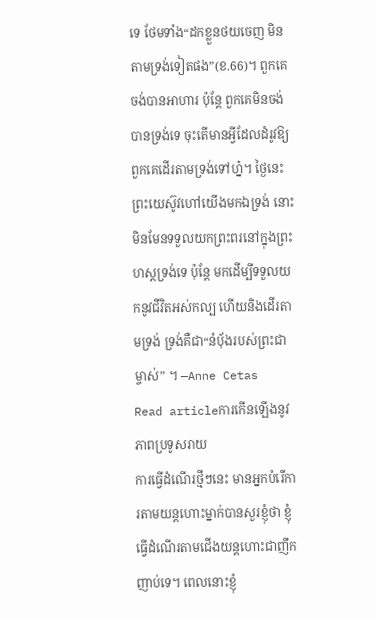ទេ ថែមទាំង“ដកខ្លួនថយចេញ មិនតាមទ្រង់ទៀតផង”(ខ.66)។ ពួកគេចង់បានអាហារ ប៉ុន្តែ ពួកគេមិនចង់បានទ្រង់ទេ ចុះតើមានអ្វីដែលដំរូវឱ្យពួកគេដើរតាមទ្រង់ទៅហ្ន៎។ ថ្ងៃនេះព្រះយេស៊ូវហៅយើងមកឯទ្រង់ នោះមិនមែនទទួលយកព្រះពរនៅក្នុងព្រះហស្តទ្រង់ទេ ប៉ុន្តែ មកដើម្បីទទួលយកនូវជីវិតអស់កល្ប ហើយនិងដើរតាមទ្រង់ ទ្រង់គឺជា“នំប៉័ងរបស់ព្រះជាម្ចាស់” ។ —Anne Cetas
Read articleការកើនឡើងនូវភាពប្រទូសរាយ
ការធ្វើដំណើរថ្មីៗនេះ មានអ្នកបំរើការតាមយន្តហោះម្នាក់បានសួរខ្ញុំថា ខ្ញុំធ្វើដំណើរតាមជើងយន្តហោះជាញឹកញាប់ទេ។ ពេលនោះខ្ញុំ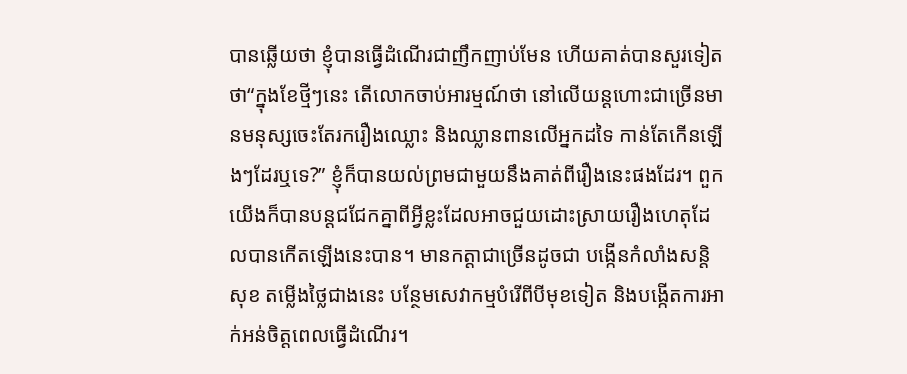បានឆ្លើយថា ខ្ញុំបានធ្វើដំណើរជាញឹកញាប់មែន ហើយគាត់បានសួរទៀតថា“ក្នុងខែថ្មីៗនេះ តើលោកចាប់អារម្មណ៍ថា នៅលើយន្តហោះជាច្រើនមានមនុស្សចេះតែរករឿងឈ្លោះ និងឈ្លានពានលើអ្នកដទៃ កាន់តែកើនឡើងៗដែរឬទេ?” ខ្ញុំក៏បានយល់ព្រមជាមួយនឹងគាត់ពីរឿងនេះផងដែរ។ ពួកយើងក៏បានបន្តជជែកគ្នាពីអ្វីខ្លះដែលអាចជួយដោះស្រាយរឿងហេតុដែលបានកើតឡើងនេះបាន។ មានកត្តាជាច្រើនដូចជា បង្កើនកំលាំងសន្តិសុខ តម្លើងថ្លៃជាងនេះ បន្ថែមសេវាកម្មបំរើពីបីមុខទៀត និងបង្កើតការអាក់អន់ចិត្តពេលធ្វើដំណើរ។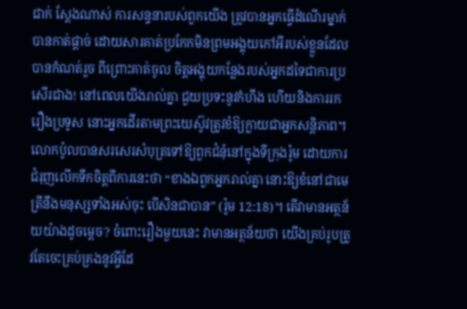ជាក់ ស្តែងណាស់ ការសន្ទនារបស់ពួកយើង ត្រូវបានអ្នកធ្វើដំណើរម្នាក់បានកាត់ផ្តាច់ ដោយសារគាត់ប្រកែកមិនព្រមអង្គុយកៅអីរបស់ខ្លួនដែលបានកំណត់រួច ពីព្រោះគាត់ចូល ចិត្តអង្គុយកន្លែងរបស់អ្នកដទៃជាការប្រសើរជាង! នៅពេលយើងរាល់គ្នា ជួយប្រទះនូវកំហឹង ហើយនិងការរករឿងប្រទូស នោះអ្នកដើរតាមព្រះយេស៊ូវត្រូវខំឱ្យក្លាយជាអ្នកសន្តិភាព។ លោកប៉ូលបានសរសេរសំបុត្រទៅឱ្យពួកជំនុំនៅក្នុងទីក្រុងរ៉ូម ដោយការជំរុញលើកទឹកចិត្តពីការនេះថា “ខាងឯពួកអ្នករាល់គ្នា នោះឱ្យខំនៅជាមេត្រីនឹងមនុស្សទាំងអស់ចុះ បើសិនជាបាន” (រ៉ូម 12:18)។ តើវាមានអត្ថន័យយ៉ាងដូចម្តេច? ចំពោះរឿងមួយនេះ វាមានអត្ថន័យថា យើងគ្រប់រូបត្រូវតែចេះគ្រប់គ្រងនូវអ្វីដែ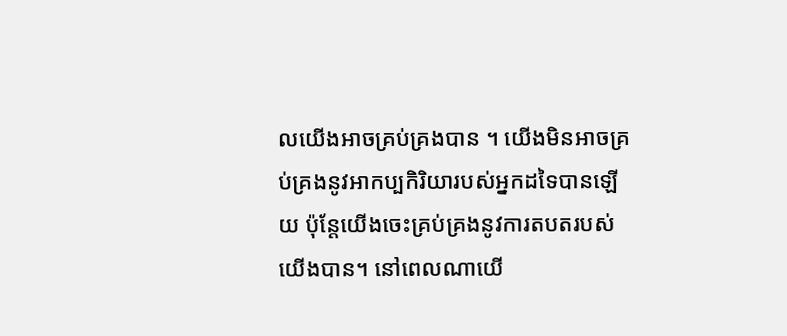លយើងអាចគ្រប់គ្រងបាន ។ យើងមិនអាចគ្រប់គ្រងនូវអាកប្បកិរិយារបស់អ្នកដទៃបានឡើយ ប៉ុន្តែយើងចេះគ្រប់គ្រងនូវការតបតរបស់យើងបាន។ នៅពេលណាយើ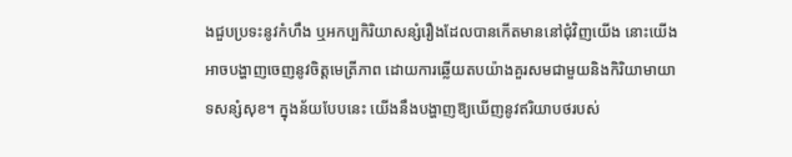ងជួបប្រទះនូវកំហឹង ឬអកប្បកិរិយាសន្សំរឿងដែលបានកើតមាននៅជុំវិញយើង នោះយើងអាចបង្ហាញចេញនូវចិត្តមេត្រីភាព ដោយការឆ្លើយតបយ៉ាងគួរសមជាមួយនិងកិរិយាមាយាទសន្សំសុខ។ ក្នុងន័យបែបនេះ យើងនឹងបង្ហាញឱ្យឃើញនូវឥរិយាបថរបស់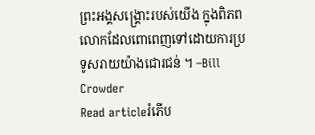ព្រះអង្គសង្គ្រោះរបស់យើង ក្នុងពិភពលោកដែលពោពេញទៅដោយការប្រទូសរាយយ៉ាងជោរជន់ ។ –Bill Crowder
Read articleរំភើប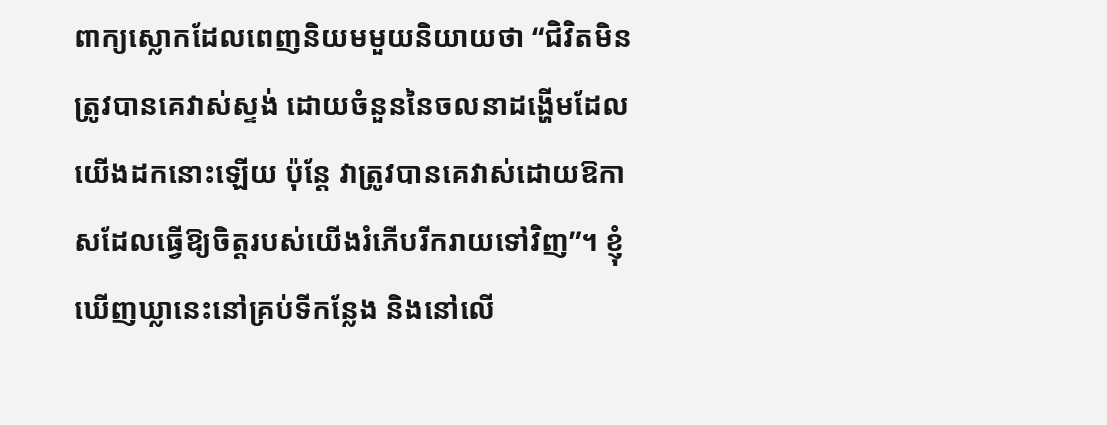ពាក្យស្លោកដែលពេញនិយមមួយនិយាយថា “ជិវិតមិនត្រូវបានគេវាស់ស្ទង់ ដោយចំនួននៃចលនាដង្ហើមដែលយើងដកនោះឡើយ ប៉ុន្តែ វាត្រូវបានគេវាស់ដោយឱកាសដែលធ្វើឱ្យចិត្តរបស់យើងរំភើបរីករាយទៅវិញ”។ ខ្ញុំឃើញឃ្លានេះនៅគ្រប់ទីកន្លែង និងនៅលើ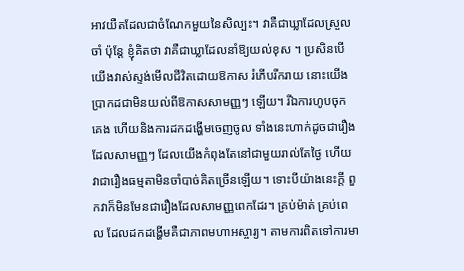អាវយឺតដែលជាចំណែកមួយនៃសិល្បះ។ វាគឺជាឃ្លាដែលស្រួលចាំ ប៉ុន្តែ ខ្ញុំគិតថា វាគឺជាឃ្លាដែលនាំឱ្យយល់ខុស ។ ប្រសិនបើយើងវាស់ស្ទង់មើលជីវិតដោយឱកាស រំភើបរីករាយ នោះយើងប្រាកដជាមិនយល់ពីឱកាសសាមញ្ញៗ ឡើយ។ រីឯការហូបចុក គេង ហើយនិងការដកដង្ហើមចេញចូល ទាំងនេះហាក់ដូចជារឿងដែលសាមញ្ញៗ ដែលយើងកំពុងតែនៅជាមួយរាល់តែថ្ងៃ ហើយវាជារឿងធម្មតាមិនចាំបាច់គិតច្រើនឡើយ។ ទោះបីយ៉ាងនេះក្តី ពួកវាក៏មិនមែនជារឿងដែលសាមញ្ញពេកដែរ។ គ្រប់ម៉ាត់ គ្រប់ពេល ដែលដកដង្ហើមគឺជាភាពមហាអស្ចារ្យ។ តាមការពិតទៅការមា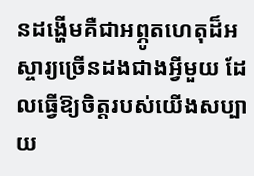នដង្ហើមគឺជាអព្ភូតហេតុដ៏អស្ចារ្យច្រើនដងជាងអ្វីមួយ ដែលធ្វើឱ្យចិត្តរបស់យើងសប្បាយ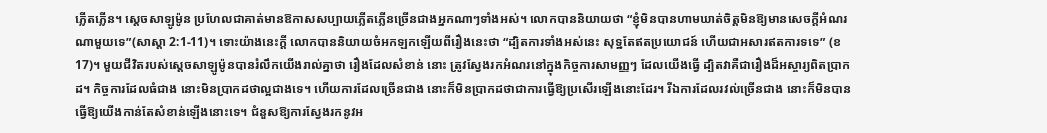ភ្លើតភ្លើន។ ស្តេចសាឡូម៉ូន ប្រហែលជាគាត់មានឱកាសសប្បាយភ្លើតភ្លើនច្រើនជាងអ្នកណាៗទាំងអស់។ លោកបាននិយាយថា “ខ្ញុំមិនបានហាមឃាត់ចិត្តមិនឱ្យមានសេចក្តីអំណរណាមួយទេ”(សាស្តា 2:1-11)។ ទោះយ៉ាងនេះក្តី លោកបាននិយាយចំអកឡកឡើយពីរឿងនេះថា “ដ្បិតការទាំងអស់នេះ សុទ្ឋតែឥតប្រយោជន៍ ហើយជាអសារឥតការទទេ” (ខ17)។ មួយជីវិតរបស់ស្តេចសាឡូម៉ូនបានរំលឹកយើងរាល់គ្នាថា រឿងដែលសំខាន់ នោះ ត្រូវស្វែងរកអំណរនៅក្នុងកិច្ចការសាមញ្ញៗ ដែលយើងធ្វើ ដ្បិតវាគឺជារឿងដ៏អស្ចារ្យពិតប្រាកដ។ កិច្ចការដែលធំជាង នោះមិនប្រាកដថាល្អជាងទេ។ ហើយការដែលច្រើនជាង នោះក៏មិនប្រាកដថាជាការធ្វើឱ្យប្រសើរឡើងនោះដែរ។ រីឯការដែលរវល់ច្រើនជាង នោះក៏មិនបានធ្វើឱ្យយើងកាន់តែសំខាន់ឡើងនោះទេ។ ជំនួសឱ្យការស្វែងរកនូវអ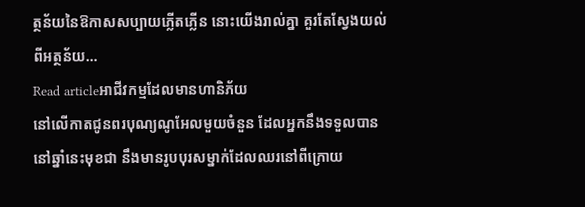ត្ថន័យនៃឱកាសសប្បាយភ្លើតភ្លើន នោះយើងរាល់គ្នា គួរតែស្វែងយល់ពីអត្ថន័យ…
Read articleអាជីវកម្មដែលមានហានិភ័យ
នៅលើកាតជូនពរបុណ្យណូអែលមួយចំនួន ដែលអ្នកនឹងទទួលបាននៅឆ្នាំនេះមុខជា នឹងមានរូបបុរសម្នាក់ដែលឈរនៅពីក្រោយ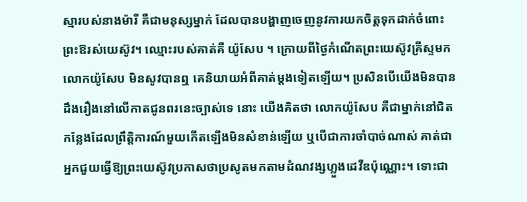ស្មារបស់នាងម៉ារី គឺជាមនុស្សម្នាក់ ដែលបានបង្ហាញចេញនូវការយកចិត្តទុកដាក់ចំពោះព្រះឱរស់យេស៊ូវ។ ឈ្មោះរបស់គាត់គឺ យ៉ូសែប ។ ក្រោយពីថ្ងៃកំណើតព្រះយេស៊ូវគ្រីស្ទមក លោកយ៉ូសែប មិនសូវបានឮ គេនិយាយអំពីគាត់ម្តងទៀតឡើយ។ ប្រសិនបើយើងមិនបានដឹងរឿងនៅលើកាតជូនពរនេះច្បាស់ទេ នោះ យើងគិតថា លោកយ៉ូសែប គឺជាម្នាក់នៅជិតកន្លែងដែលព្រឹត្តិការណ៍មួយកើតឡើងមិនសំខាន់ឡើយ ឬបើជាការចាំបាច់ណាស់ គាត់ជាអ្នកជួយធ្វើឱ្យព្រះយេស៊ូវប្រកាសថាប្រសូតមកតាមដំណវង្សហ្លួងដេវីឌប៉ុណ្ណោះ។ ទោះជា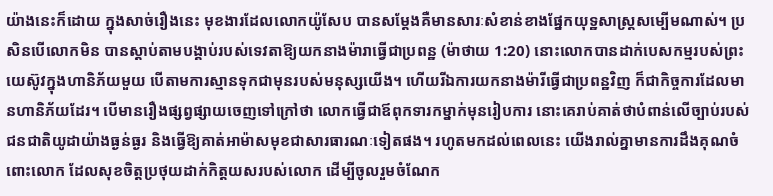យ៉ាងនេះក៏ដោយ ក្នុងសាច់រឿងនេះ មុខងារដែលលោកយ៉ូសែប បានសម្តែងគឺមានសារៈសំខាន់ខាងផ្នែកយុទ្ឋសាស្ត្រសម្បើមណាស់។ ប្រសិនបើលោកមិន បានស្តាប់តាមបង្គាប់របស់ទេវតាឱ្យយកនាងម៉ារាធ្វើជាប្រពន្ឋ (ម៉ាថាយ 1:20) នោះលោកបានដាក់បេសកម្មរបស់ព្រះយេស៊ូវក្នុងហានិភ័យមួយ បើតាមការស្មានទុកជាមុនរបស់មនុស្សយើង។ ហើយរីឯការយកនាងម៉ារីធ្វើជាប្រពន្ឋវិញ ក៏ជាកិច្ចការដែលមានហានិភ័យដែរ។ បើមានរឿងផ្សព្វផ្សាយចេញទៅក្រៅថា លោកធ្វើជាឪពុកទារកម្នាក់មុនរៀបការ នោះគេរាប់គាត់ថាបំពាន់លើច្បាប់របស់ជនជាតិយូដាយ៉ាងធ្ងន់ធ្ងរ និងធ្វើឱ្យគាត់អាម៉ាសមុខជាសារធារណៈទៀតផង។ រហូតមកដល់ពេលនេះ យើងរាល់គ្នាមានការដឹងគុណចំពោះលោក ដែលសុខចិត្តប្រថុយដាក់កិត្តយសរបស់លោក ដើម្បីចូលរួមចំណែក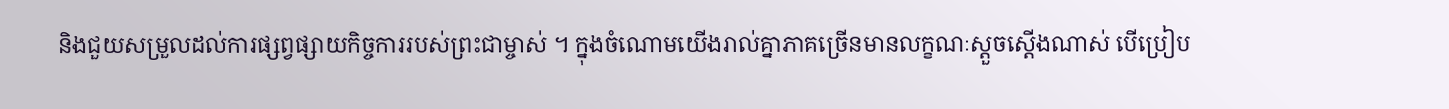និងជួយសម្រួលដល់ការផ្សព្វផ្សាយកិច្ចការរបស់ព្រះជាម្ចាស់ ។ ក្នុងចំណោមយើងរាល់គ្នាភាគច្រើនមានលក្ខណៈស្តួចស្តើងណាស់ បើប្រៀប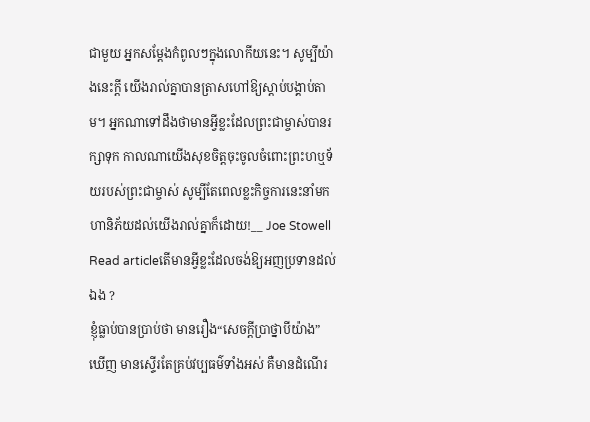ជាមួយ អ្នកសម្តែងកំពូលៗក្នុងលោកីយនេះ។ សូម្បីយ៉ាងនេះក្តី យើងរាល់គ្នាបានត្រាសហៅឱ្យស្តាប់បង្គាប់តាម។ អ្នកណាទៅដឹងថាមានអ្វីខ្លះដែលព្រះជាម្ចាស់បានរក្សាទុក កាលណាយើងសុខចិត្តចុះចូលចំពោះព្រះហឬទ័យរបស់ព្រះជាម្ចាស់ សូម្បីតែពេលខ្លះកិច្ចការនេះនាំមកហានិភ័យដល់យើងរាល់គ្នាក៏ដោយ!__ Joe Stowell
Read articleតើមានអ្វីខ្លះដែលចង់ឱ្យអញប្រទានដល់ឯង ?
ខ្ញុំធ្លាប់បានប្រាប់ថា មានរឿង“សេចក្តីប្រាថ្នាបីយ៉ាង” ឃើញ មានស្ទើរតែគ្រប់វប្បធម៌ទាំងអស់ គឺមានដំណើរ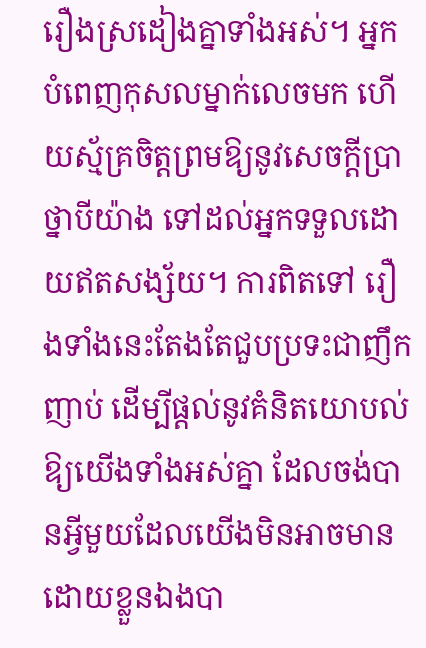រឿងស្រដៀងគ្នាទាំងអស់។ អ្នកបំពេញកុសលម្នាក់លេចមក ហើយស្ម័គ្រចិត្តព្រមឱ្យនូវសេចក្តីប្រាថ្នាបីយ៉ាង ទៅដល់អ្នកទទួលដោយឥតសង្ស័យ។ ការពិតទៅ រឿងទាំងនេះតែងតែជួបប្រទះជាញឹកញាប់ ដើម្បីផ្តល់នូវគំនិតយោបល់ឱ្យយើងទាំងអស់គ្នា ដែលចង់បានអ្វីមួយដែលយើងមិនអាចមាន ដោយខ្លួនឯងបា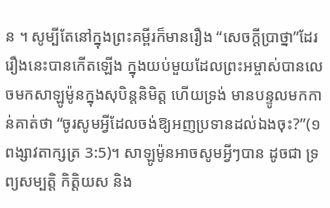ន ។ សូម្បីតែនៅក្នុងព្រះគម្ពីរក៏មានរឿង “សេចក្តីប្រាថ្នា”ដែរ រឿងនេះបានកើតឡើង ក្នុងយប់មួយដែលព្រះអម្ចាស់បានលេចមកសាឡូម៉ូនក្នុងសុបិន្តនិមិត្ត ហើយទ្រង់ មានបន្ទូលមកកាន់គាត់ថា “ចូរសូមអ្វីដែលចង់ឱ្យអញប្រទានដល់ឯងចុះ?”(១ពង្សាវតាក្សត្រ 3:5)។ សាឡូម៉ូនអាចសូមអ្វីៗបាន ដូចជា ទ្រព្យសម្បត្តិ កិត្តិយស និង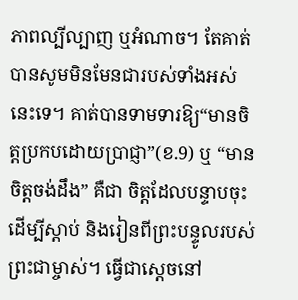ភាពល្បីល្បាញ ឬអំណាច។ តែគាត់បានសូមមិនមែនជារបស់ទាំងអស់នេះទេ។ គាត់បានទាមទារឱ្យ“មានចិត្តប្រកបដោយប្រាជ្ញា”(ខ.9) ឬ “មានចិត្តចង់ដឹង” គឺជា ចិត្តដែលបន្ទាបចុះដើម្បីស្តាប់ និងរៀនពីព្រះបន្ទូលរបស់ព្រះជាម្ចាស់។ ធ្វើជាស្តេចនៅ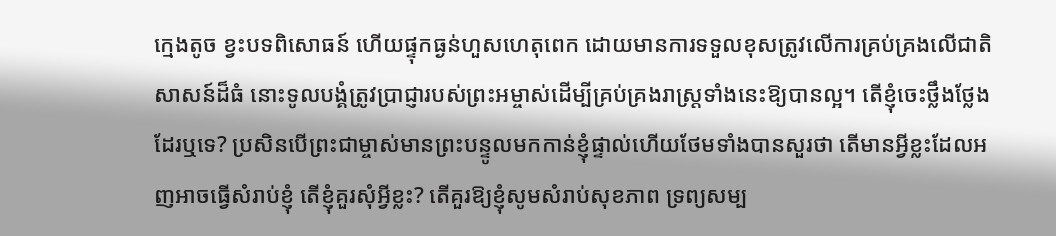ក្មេងតូច ខ្វះបទពិសោធន៍ ហើយផ្ទុកធ្ងន់ហួសហេតុពេក ដោយមានការទទួលខុសត្រូវលើការគ្រប់គ្រងលើជាតិសាសន៍ដ៏ធំ នោះទូលបង្គំត្រូវប្រាជ្ញារបស់ព្រះអម្ចាស់ដើម្បីគ្រប់គ្រងរាស្ត្រទាំងនេះឱ្យបានល្អ។ តើខ្ញុំចេះថ្លឹងថ្លែងដែរឬទេ? ប្រសិនបើព្រះជាម្ចាស់មានព្រះបន្ទូលមកកាន់ខ្ញុំផ្ទាល់ហើយថែមទាំងបានសួរថា តើមានអ្វីខ្លះដែលអញអាចធ្វើសំរាប់ខ្ញុំ តើខ្ញុំគួរសុំអ្វីខ្លះ? តើគួរឱ្យខ្ញុំសូមសំរាប់សុខភាព ទ្រព្យសម្ប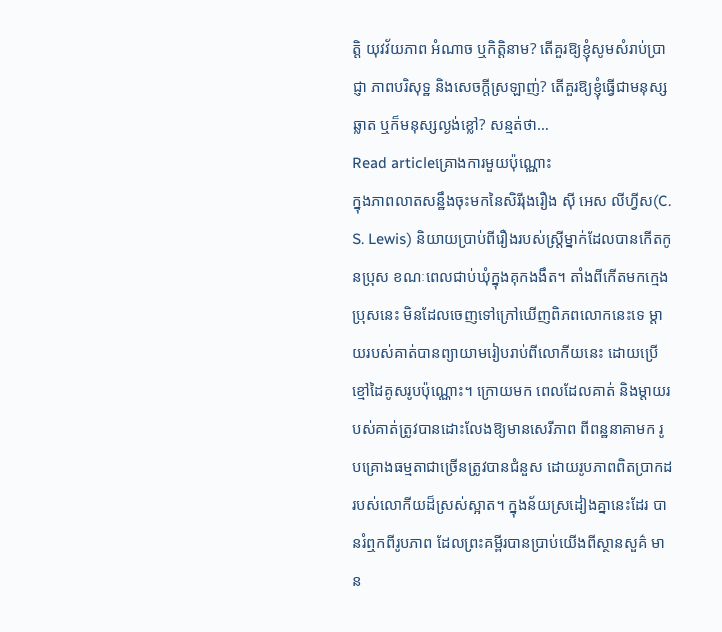ត្តិ យុវវ័យភាព អំណាច ឬកិត្តិនាម? តើគួរឱ្យខ្ញុំសូមសំរាប់ប្រាជ្ញា ភាពបរិសុទ្ឋ និងសេចក្តីស្រឡាញ់? តើគួរឱ្យខ្ញុំធ្វើជាមនុស្សឆ្លាត ឬក៏មនុស្សល្ងង់ខ្លៅ? សន្មត់ថា…
Read articleគ្រោងការមួយប៉ុណ្ណោះ
ក្នុងភាពលាតសន្ឋឹងចុះមកនៃសិរីរុងរឿង ស៊ី អេស លីហ្វីស(C. S. Lewis) និយាយប្រាប់ពីរឿងរបស់ស្ត្រីម្នាក់ដែលបានកើតកូនប្រុស ខណៈពេលជាប់ឃុំក្នុងគុកងងឹត។ តាំងពីកើតមកក្មេងប្រុសនេះ មិនដែលចេញទៅក្រៅឃើញពិភពលោកនេះទេ ម្តាយរបស់គាត់បានព្យាយាមរៀបរាប់ពីលោកីយនេះ ដោយប្រើខ្មៅដៃគូសរូបប៉ុណ្ណោះ។ ក្រោយមក ពេលដែលគាត់ និងម្តាយរបស់គាត់ត្រូវបានដោះលែងឱ្យមានសេរីភាព ពីពន្ឋនាគាមក រូបគ្រោងធម្មតាជាច្រើនត្រូវបានជំនួស ដោយរូបភាពពិតប្រាកដរបស់លោកីយដ៏ស្រស់ស្អាត។ ក្នុងន័យស្រដៀងគ្នានេះដែរ បានរំឮកពីរូបភាព ដែលព្រះគម្ពីរបានប្រាប់យើងពីស្ថានសួគ៌ មាន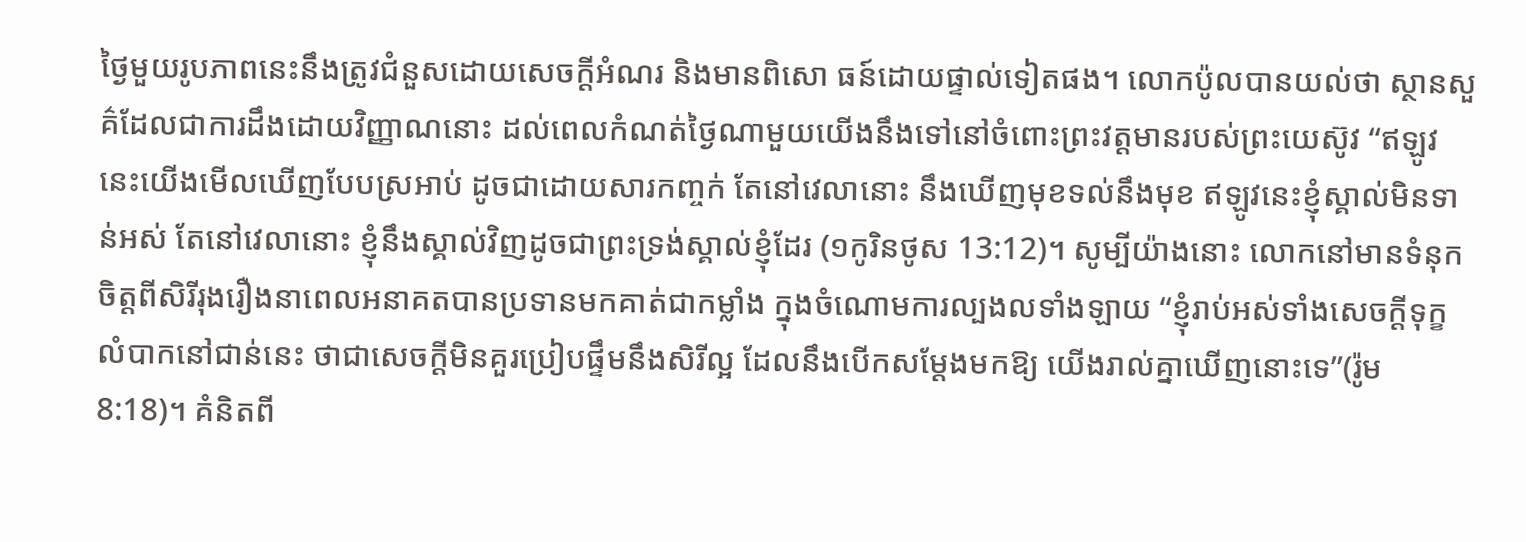ថ្ងៃមួយរូបភាពនេះនឹងត្រូវជំនួសដោយសេចក្តីអំណរ និងមានពិសោ ធន៍ដោយផ្ទាល់ទៀតផង។ លោកប៉ូលបានយល់ថា ស្ថានសួគ៌ដែលជាការដឹងដោយវិញ្ញាណនោះ ដល់ពេលកំណត់ថ្ងៃណាមួយយើងនឹងទៅនៅចំពោះព្រះវត្តមានរបស់ព្រះយេស៊ូវ “ឥឡូវនេះយើងមើលឃើញបែបស្រអាប់ ដូចជាដោយសារកញ្ចក់ តែនៅវេលានោះ នឹងឃើញមុខទល់នឹងមុខ ឥឡូវនេះខ្ញុំស្គាល់មិនទាន់អស់ តែនៅវេលានោះ ខ្ញុំនឹងស្គាល់វិញដូចជាព្រះទ្រង់ស្គាល់ខ្ញុំដែរ (១កូរិនថូស 13:12)។ សូម្បីយ៉ាងនោះ លោកនៅមានទំនុកចិត្តពីសិរីរុងរឿងនាពេលអនាគតបានប្រទានមកគាត់ជាកម្លាំង ក្នុងចំណោមការល្បងលទាំងឡាយ “ខ្ញុំរាប់អស់ទាំងសេចក្តីទុក្ខលំបាកនៅជាន់នេះ ថាជាសេចក្តីមិនគួរប្រៀបផ្ទឹមនឹងសិរីល្អ ដែលនឹងបើកសម្តែងមកឱ្យ យើងរាល់គ្នាឃើញនោះទេ”(រ៉ូម 8:18)។ គំនិតពី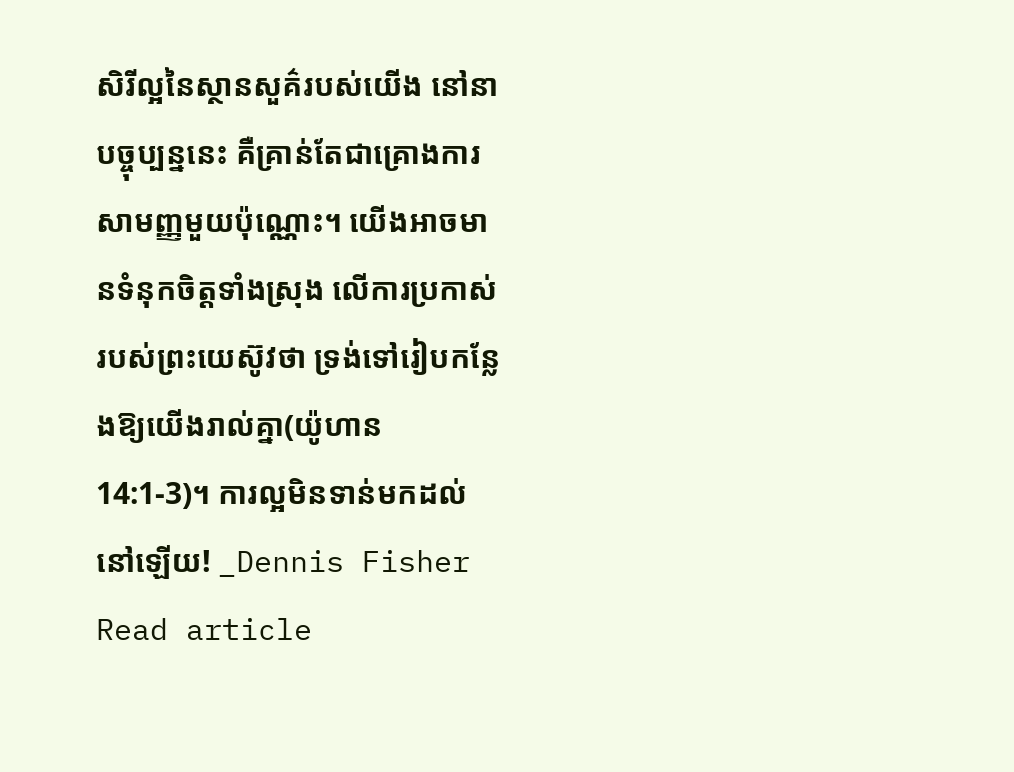សិរីល្អនៃស្ថានសួគ៌របស់យើង នៅនាបច្ចុប្បន្ននេះ គឺគ្រាន់តែជាគ្រោងការសាមញ្ញមួយប៉ុណ្ណោះ។ យើងអាចមានទំនុកចិត្តទាំងស្រុង លើការប្រកាស់របស់ព្រះយេស៊ូវថា ទ្រង់ទៅរៀបកន្លែងឱ្យយើងរាល់គ្នា(យ៉ូហាន 14:1-3)។ ការល្អមិនទាន់មកដល់នៅឡើយ! _Dennis Fisher
Read article